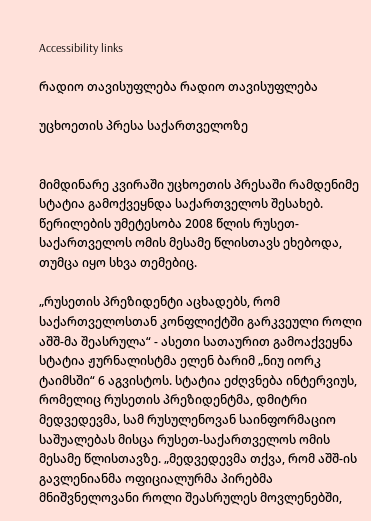Accessibility links

რადიო თავისუფლება რადიო თავისუფლება

უცხოეთის პრესა საქართველოზე


მიმდინარე კვირაში უცხოეთის პრესაში რამდენიმე სტატია გამოქვეყნდა საქართველოს შესახებ. წერილების უმეტესობა 2008 წლის რუსეთ-საქართველოს ომის მესამე წლისთავს ეხებოდა, თუმცა იყო სხვა თემებიც.

„რუსეთის პრეზიდენტი აცხადებს, რომ საქართველოსთან კონფლიქტში გარკვეული როლი აშშ-მა შეასრულა“ - ასეთი სათაურით გამოაქვეყნა სტატია ჟურნალისტმა ელენ ბარიმ „ნიუ იორკ ტაიმსში“ 6 აგვისტოს. სტატია ეძღვნება ინტერვიუს, რომელიც რუსეთის პრეზიდენტმა, დმიტრი მედვედევმა, სამ რუსულენოვან საინფორმაციო საშუალებას მისცა რუსეთ-საქართველოს ომის მესამე წლისთავზე. „მედვედევმა თქვა, რომ აშშ-ის გავლენიანმა ოფიციალურმა პირებმა მნიშვნელოვანი როლი შეასრულეს მოვლენებში,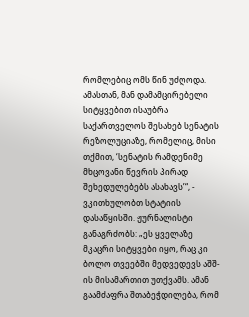რომლებიც ომს წინ უძღოდა. ამასთან, მან დამამცირებელი სიტყვებით ისაუბრა საქართველოს შესახებ სენატის რეზოლუციაზე, რომელიც, მისი თქმით, ‘სენატის რამდენიმე მხცოვანი წევრის პირად შეხედულებებს ასახავს’“, - ვკითხულობთ სტატიის დასაწყისში. ჟურნალისტი განაგრძობს: „ეს ყველაზე მკაცრი სიტყვები იყო, რაც კი ბოლო თვეებში მედვედევს აშშ-ის მისამართით უთქვამს. ამან გაამძაფრა შთაბეჭდილება, რომ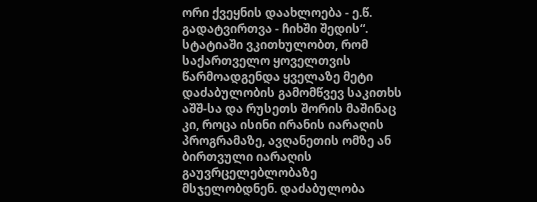ორი ქვეყნის დაახლოება - ე.წ. გადატვირთვა - ჩიხში შედის“. სტატიაში ვკითხულობთ, რომ საქართველო ყოველთვის წარმოადგენდა ყველაზე მეტი დაძაბულობის გამომწვევ საკითხს აშშ-სა და რუსეთს შორის მაშინაც კი, როცა ისინი ირანის იარაღის პროგრამაზე, ავღანეთის ომზე ან ბირთვული იარაღის გაუვრცელებლობაზე მსჯელობდნენ. დაძაბულობა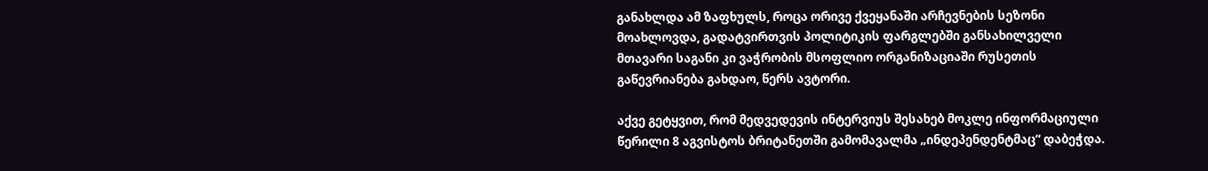განახლდა ამ ზაფხულს, როცა ორივე ქვეყანაში არჩევნების სეზონი მოახლოვდა, გადატვირთვის პოლიტიკის ფარგლებში განსახილველი მთავარი საგანი კი ვაჭრობის მსოფლიო ორგანიზაციაში რუსეთის გაწევრიანება გახდაო, წერს ავტორი.

აქვე გეტყვით, რომ მედვედევის ინტერვიუს შესახებ მოკლე ინფორმაციული წერილი 8 აგვისტოს ბრიტანეთში გამომავალმა „ინდეპენდენტმაც“ დაბეჭდა.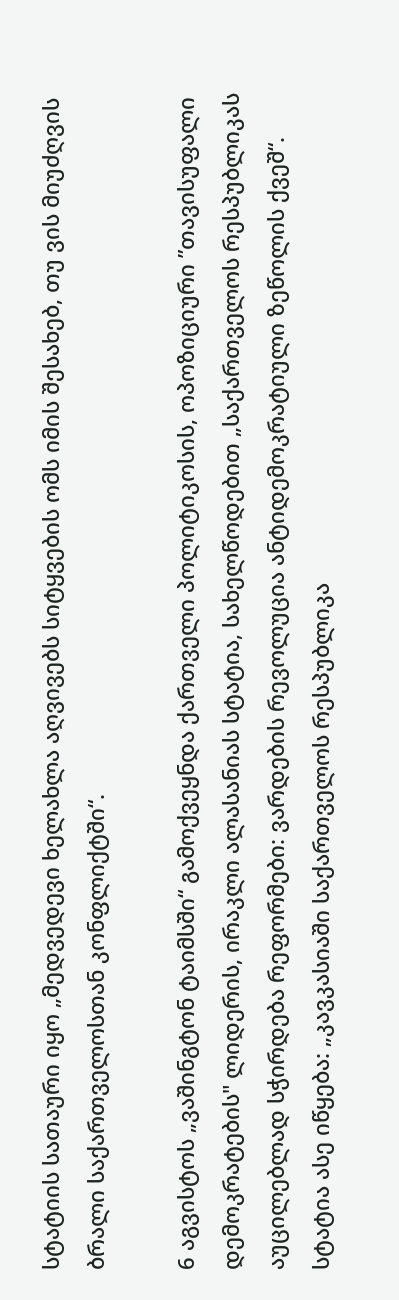სტატიის სათაური იყო „მედვედევი ხელახლა აღვივებს სიტყვების ომს იმის შესახებ, თუ ვის მიუძღვის ბრალი საქართველოსთან კონფლიქტში“.

6 აგვისტოს „ვაშინგტონ ტაიმსში“ გამოქვეყნდა ქართველი პოლიტიკოსის, ოპოზიციური ”თავისუფალი დემოკრატების" ლიდერის, ირაკლი ალასანიას სტატია, სახელწოდებით „საქართველოს რესპუბლიკას აუცილებლად სჭირდება რეფორმები: ვარდების რევოლუცია ანტიდემოკრატიული ზეწოლის ქვეშ“. სტატია ასე იწყება: „კავკასიაში საქართველოს რესპუბლიკა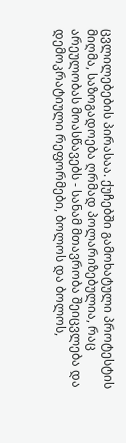ცვლილებების პირასაა. ქუჩებში გამოხატული პროტესტის მიღმა, საზოგადოება ღრმად პოლარიზებულია, რაც არეულობას მოასწავებს - სანამ მთავრობა შეიცვლება და დემოკრატიული რეფორმები, ბოლოს და ბოლოს,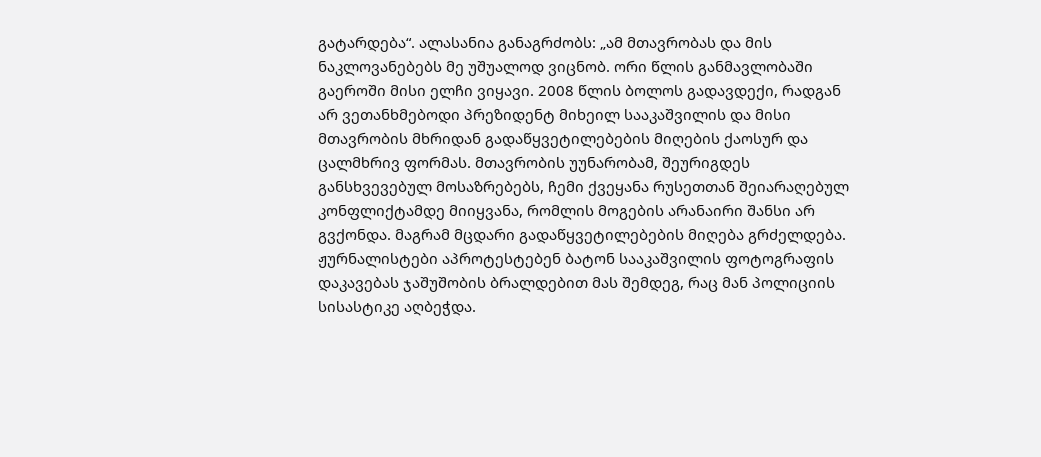გატარდება“. ალასანია განაგრძობს: „ამ მთავრობას და მის ნაკლოვანებებს მე უშუალოდ ვიცნობ. ორი წლის განმავლობაში გაეროში მისი ელჩი ვიყავი. 2008 წლის ბოლოს გადავდექი, რადგან არ ვეთანხმებოდი პრეზიდენტ მიხეილ სააკაშვილის და მისი მთავრობის მხრიდან გადაწყვეტილებების მიღების ქაოსურ და ცალმხრივ ფორმას. მთავრობის უუნარობამ, შეურიგდეს განსხვევებულ მოსაზრებებს, ჩემი ქვეყანა რუსეთთან შეიარაღებულ კონფლიქტამდე მიიყვანა, რომლის მოგების არანაირი შანსი არ გვქონდა. მაგრამ მცდარი გადაწყვეტილებების მიღება გრძელდება. ჟურნალისტები აპროტესტებენ ბატონ სააკაშვილის ფოტოგრაფის დაკავებას ჯაშუშობის ბრალდებით მას შემდეგ, რაც მან პოლიციის სისასტიკე აღბეჭდა.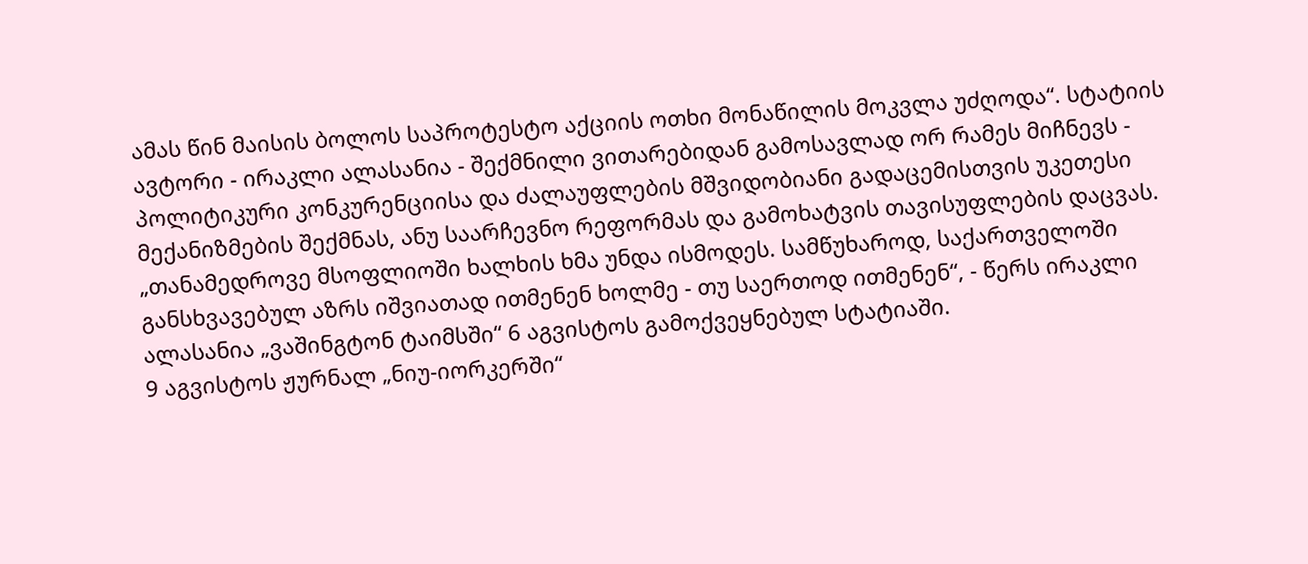ამას წინ მაისის ბოლოს საპროტესტო აქციის ოთხი მონაწილის მოკვლა უძღოდა“. სტატიის ავტორი - ირაკლი ალასანია - შექმნილი ვითარებიდან გამოსავლად ორ რამეს მიჩნევს - პოლიტიკური კონკურენციისა და ძალაუფლების მშვიდობიანი გადაცემისთვის უკეთესი მექანიზმების შექმნას, ანუ საარჩევნო რეფორმას და გამოხატვის თავისუფლების დაცვას. „თანამედროვე მსოფლიოში ხალხის ხმა უნდა ისმოდეს. სამწუხაროდ, საქართველოში განსხვავებულ აზრს იშვიათად ითმენენ ხოლმე - თუ საერთოდ ითმენენ“, - წერს ირაკლი ალასანია „ვაშინგტონ ტაიმსში“ 6 აგვისტოს გამოქვეყნებულ სტატიაში.
9 აგვისტოს ჟურნალ „ნიუ-იორკერში“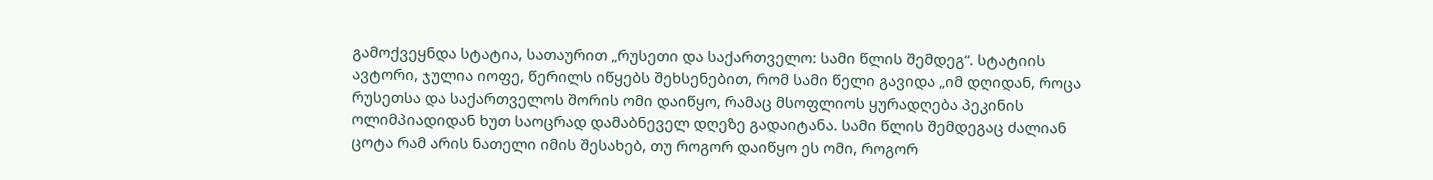გამოქვეყნდა სტატია, სათაურით „რუსეთი და საქართველო: სამი წლის შემდეგ“. სტატიის ავტორი, ჯულია იოფე, წერილს იწყებს შეხსენებით, რომ სამი წელი გავიდა „იმ დღიდან, როცა რუსეთსა და საქართველოს შორის ომი დაიწყო, რამაც მსოფლიოს ყურადღება პეკინის ოლიმპიადიდან ხუთ საოცრად დამაბნეველ დღეზე გადაიტანა. სამი წლის შემდეგაც ძალიან ცოტა რამ არის ნათელი იმის შესახებ, თუ როგორ დაიწყო ეს ომი, როგორ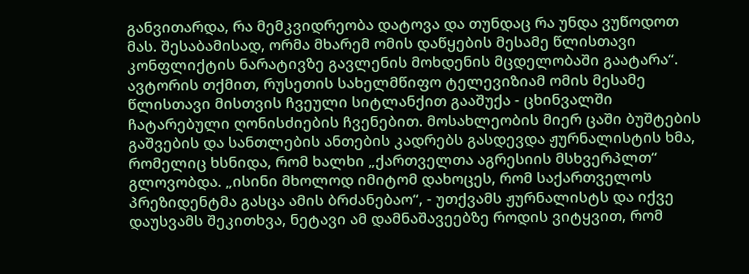განვითარდა, რა მემკვიდრეობა დატოვა და თუნდაც რა უნდა ვუწოდოთ მას. შესაბამისად, ორმა მხარემ ომის დაწყების მესამე წლისთავი კონფლიქტის ნარატივზე გავლენის მოხდენის მცდელობაში გაატარა“. ავტორის თქმით, რუსეთის სახელმწიფო ტელევიზიამ ომის მესამე წლისთავი მისთვის ჩვეული სიტლანქით გააშუქა - ცხინვალში ჩატარებული ღონისძიების ჩვენებით. მოსახლეობის მიერ ცაში ბუშტების გაშვების და სანთლების ანთების კადრებს გასდევდა ჟურნალისტის ხმა, რომელიც ხსნიდა, რომ ხალხი „ქართველთა აგრესიის მსხვერპლთ“ გლოვობდა. „ისინი მხოლოდ იმიტომ დახოცეს, რომ საქართველოს პრეზიდენტმა გასცა ამის ბრძანებაო“, - უთქვამს ჟურნალისტს და იქვე დაუსვამს შეკითხვა, ნეტავი ამ დამნაშავეებზე როდის ვიტყვით, რომ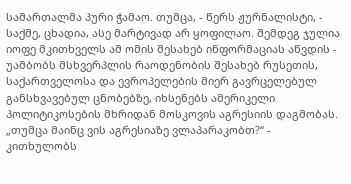სამართალმა პური ჭამაო. თუმცა, - წერს ჟურნალისტი, - საქმე, ცხადია, ასე მარტივად არ ყოფილაო. შემდეგ ჯულია იოფე მკითხველს ამ ომის შესახებ ინფორმაციას აწვდის - უამბობს მსხვერპლის რაოდენობის შესახებ რუსეთის, საქართველოსა და ევროპელების მიერ გავრცელებულ განსხვავებულ ცნობებზე, იხსენებს ამერიკელი პოლიტიკოსების მხრიდან მოსკოვის აგრესიის დაგმობას. „თუმცა მაინც ვის აგრესიაზე ვლაპარაკობთ?“ - კითხულობს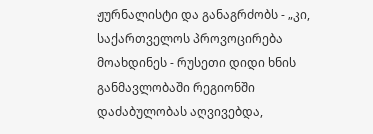ჟურნალისტი და განაგრძობს - „კი, საქართველოს პროვოცირება მოახდინეს - რუსეთი დიდი ხნის განმავლობაში რეგიონში დაძაბულობას აღვივებდა,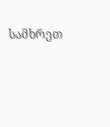სამხრეთ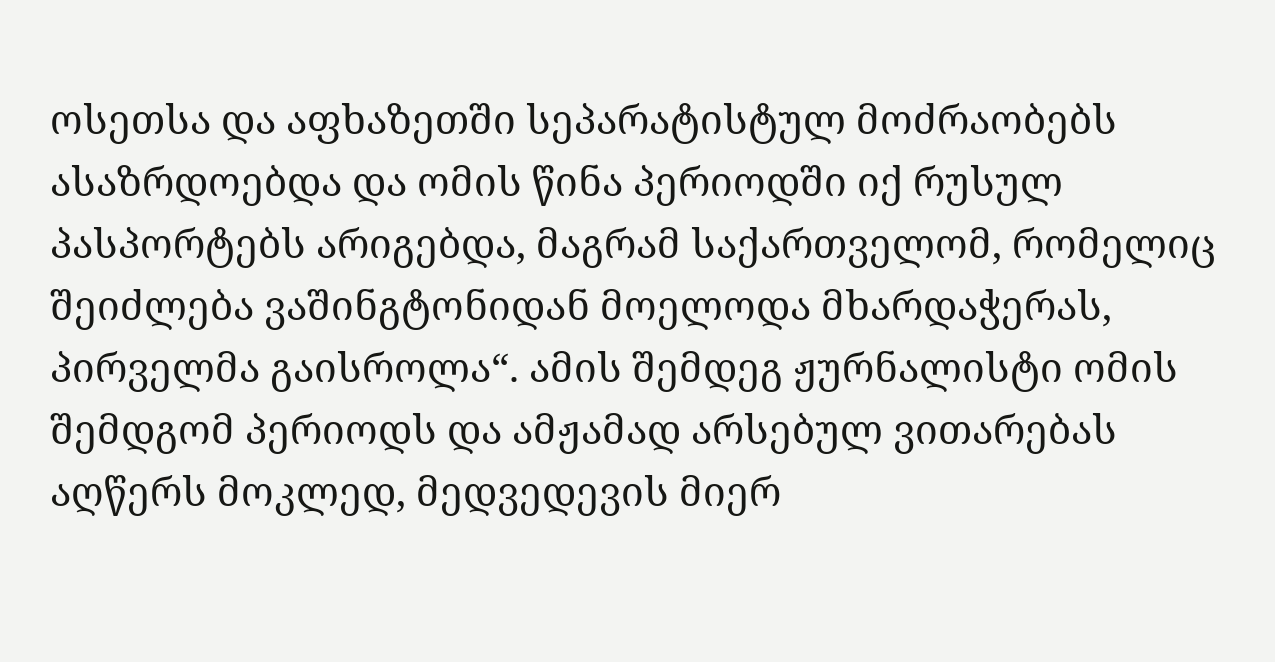ოსეთსა და აფხაზეთში სეპარატისტულ მოძრაობებს ასაზრდოებდა და ომის წინა პერიოდში იქ რუსულ პასპორტებს არიგებდა, მაგრამ საქართველომ, რომელიც შეიძლება ვაშინგტონიდან მოელოდა მხარდაჭერას, პირველმა გაისროლა“. ამის შემდეგ ჟურნალისტი ომის შემდგომ პერიოდს და ამჟამად არსებულ ვითარებას აღწერს მოკლედ, მედვედევის მიერ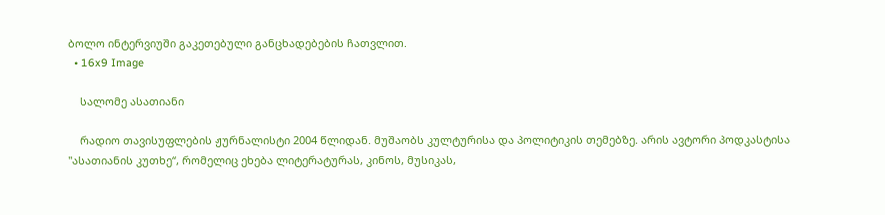ბოლო ინტერვიუში გაკეთებული განცხადებების ჩათვლით.
  • 16x9 Image

    სალომე ასათიანი

    რადიო თავისუფლების ჟურნალისტი 2004 წლიდან. მუშაობს კულტურისა და პოლიტიკის თემებზე. არის ავტორი პოდკასტისა "ასათიანის კუთხე“, რომელიც ეხება ლიტერატურას, კინოს, მუსიკას,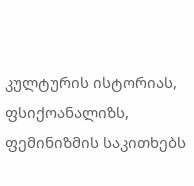კულტურის ისტორიას, ფსიქოანალიზს, ფემინიზმის საკითხებს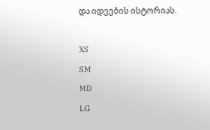და იდეების ისტორიას.

XS
SM
MD
LG